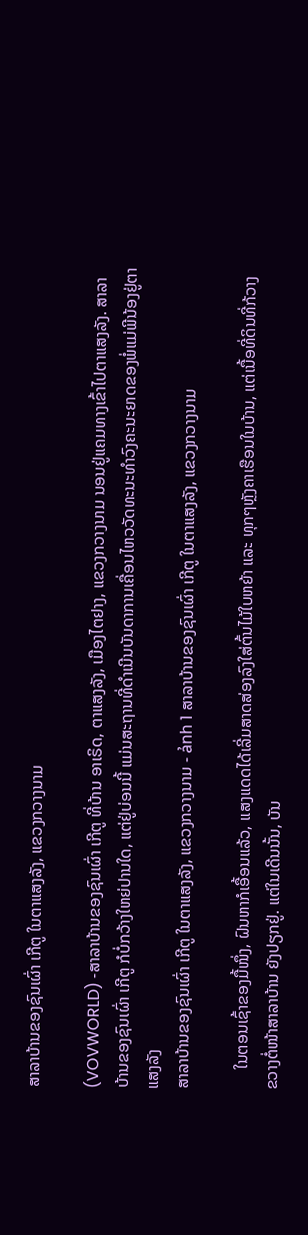ສາລາບ້ານຂອງຊົນເຜົ່າ ເກີຕູ ໃນຕາແສງລັງ, ແຂວງກວາງນາມ

(VOVWORLD) -ສາລາບ້ານຂອງຊົນເຜົ່າ ເກີຕູ ທີ່ບ້ານ ອາເຣິດ, ຕາແສງລັງ, ເມືອງໄຕຢາງ, ແຂວງກວາງນາມ ນອນຢູ່ແຄມທາງເຂົ້າໄປຕາແສງລັງ. ສາລາບ້ານຂອງຊົນເຜົ່າ ເກີຕູ ກໍບໍ່ກວ້າງໃຫຍ່ປານໃດ, ແຕ່ຢູ່ບ່ອນນີ້ ແມ່ນສະຖານທີ່ດຳເນີນບັນດາການເຄື່ອນໄຫວວັດທະນະທຳວົງຄະນະຍາດຂອງພໍ່ແມ່ພີນ້ອງຢູ່ຕາແສງລັງ
ສາລາບ້ານຂອງຊົນເຜົ່າ ເກີຕູ ໃນຕາແສງລັງ, ແຂວງກວາງນາມ - ảnh 1 ສາລາບ້ານຂອງຊົນເຜົ່າ ເກີຕູ ໃນຕາແສງລັງ, ແຂວງກວາງນາມ

     ໃນຕອນເຊົ້າຂອງມື້ໜຶ່ງ, ຝົນຫາກໍເອື້ອນແລ້ວ, ແສງແດດໄດ້ເລີ່ມສາດສ່ອງລົງໃສ່ຕົ້ນໄມ້ໃບຫຍ້າ ແລະ ທຸກໆຫຼັງຄາເຮືອນໃນບ້ານ, ແຕ່ເນື້ອທີ່ດິນທີ່ກ້ວາງຂວາງຕໍ່ໜ້າສາລາບ້ານ ຍັງປຽກຢູ່. ແຕ່ໃນເດີນນັ້ນ, ບັນ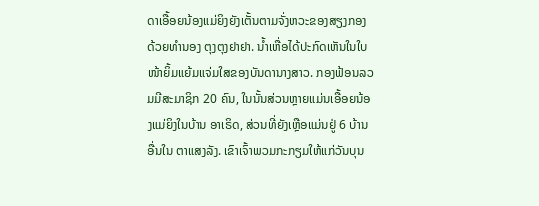ດາເອື້ອຍນ້ອງແມ່ຍິງຍັງເຕັ້ນຕາມຈັ່ງຫວະຂອງສຽງກອງດ້ວຍທຳນອງ ຕຸງຕຸງຢາຢາ. ນ້ຳເຫື່ອໄດ້ປະກົດເຫັນໃນໃບໜ້າຍິ້ມແຍ້ມແຈ່ມໃສຂອງບັນດານາງສາວ. ກອງຟ້ອນລວມມີສະມາຊິກ 20 ຄົນ, ໃນນັ້ນສ່ວນຫຼາຍແມ່ນເອື້ອຍນ້ອງແມ່ຍິງໃນບ້ານ ອາເຣິດ, ສ່ວນທີ່ຍັງເຫຼືອແມ່ນຢູ່ 6 ບ້ານອື່ນໃນ ຕາແສງລັງ. ເຂົາເຈົ້າພວມກະກຽມໃຫ້ແກ່ວັນບຸນ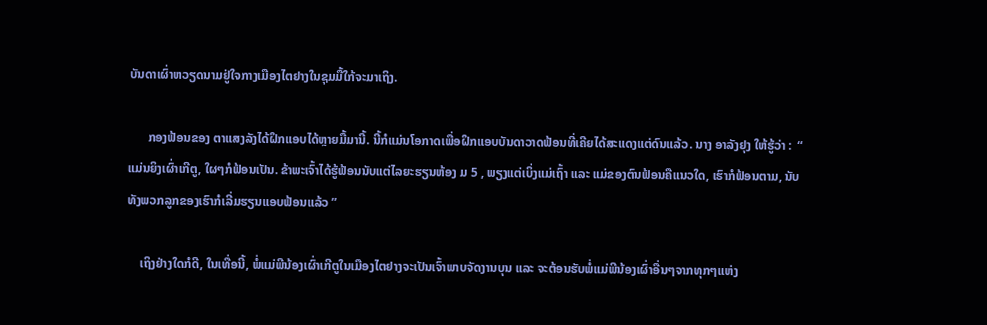ບັນດາເຜົ່າຫວຽດນາມຢູ່ໃຈກາງເມືອງໄຕຢາງໃນຊຸມມື້ໃກ້ຈະມາເຖິງ.

      ກອງຟ້ອນຂອງ ຕາແສງລັງໄດ້ຝຶກແອບໄດ້ຫຼາຍມື້ມານີ້. ນີ້ກໍແມ່ນໂອກາດເພື່ອຝຶກແອບບັນດາວາດຟ້ອນທີ່ເຄີຍໄດ້ສະແດງແຕ່ດົນແລ້ວ. ນາງ ອາລັງຢຸງ ໃຫ້ຮູ້ວ່າ :  “ ແມ່ນຍິງເຜົ່າເກີຕູ, ໃຜໆກໍຟ້ອນເປັນ. ຂ້າພະເຈົ້າໄດ້ຮູ້ຟ້ອນນັບແຕ່ໄລຍະຮຽນຫ້ອງ ມ 5 , ພຽງແຕ່ເບິ່ງແມ່ເຖົ້າ ແລະ ແມ່ຂອງຕົນຟ້ອນຄືແນວໃດ, ເຮົາກໍຟ້ອນຕາມ, ນັບທັງພວກລູກຂອງເຮົາກໍເລີ່ມຮຽນແອບຟ້ອນແລ້ວ ”

    ເຖິງຢ່າງໃດກໍດີ, ໃນເທື່ອນີ້, ພໍ່ແມ່ພີນ້ອງເຜົ່າເກີຕູໃນເມືອງໄຕຢາງຈະເປັນເຈົ້າພາບຈັດງານບຸນ ແລະ ຈະຕ້ອນຮັບພໍ່ແມ່ພີນ້ອງເຜົ່າອື່ນໆຈາກທຸກໆແຫ່ງ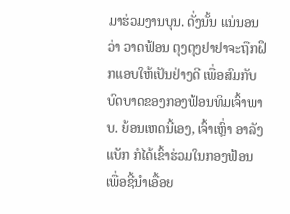ມາຮ່ວມງານບຸນ. ດັ່ງນັ້ນ ແນ່ນອນວ່າ ວາດຟ້ອນ ຕຸງຕຸງຢາຢາຈະຖືກຝຶກແອບໃຫ້ເປັນຢ່າງດີ ເພື່ອສົມກັບບົດບາດຂອງກອງຟ້ອນທິມເຈົ້າພາບ. ຍ້ອນເຫດນີ້ເອງ, ເຈົ້າເຫຼົ່າ ອາລັງແບັກ ກໍໄດ້ເຂົ້າຮ່ວມໃນກອງຟ້ອນ ເພື່ອຊີ້ນຳເອື້ອຍ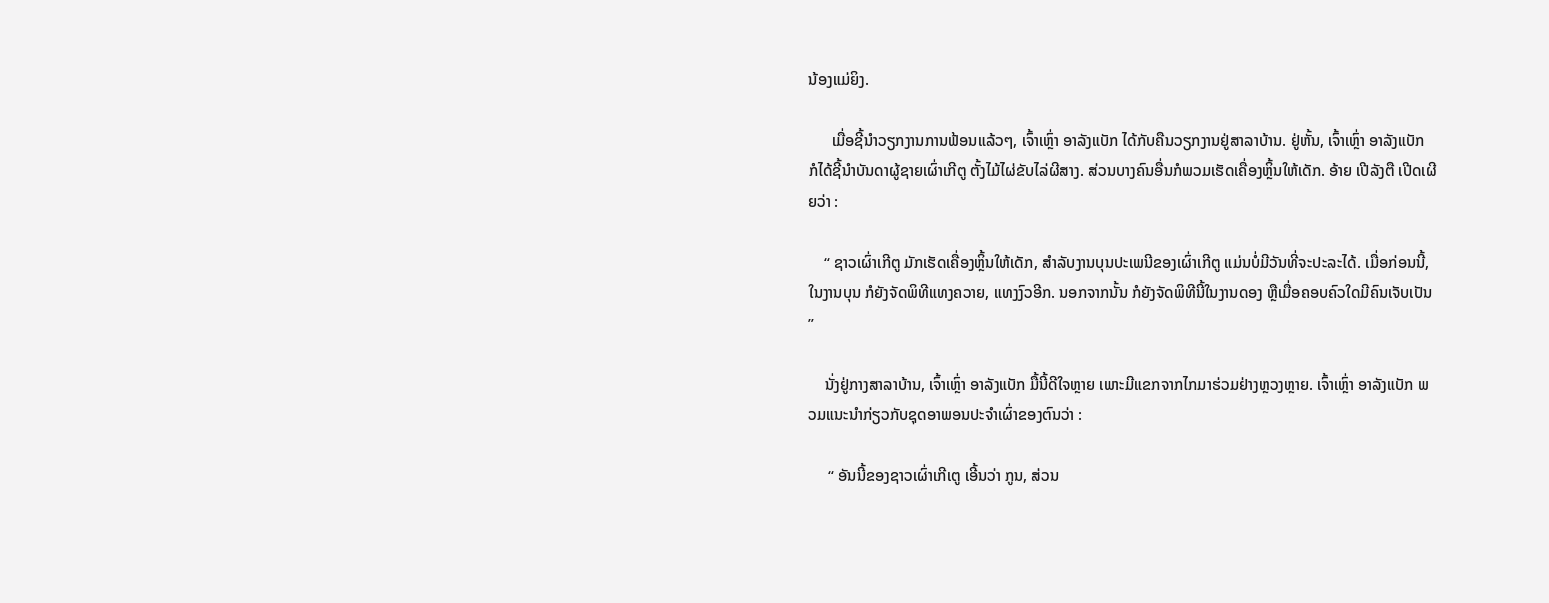ນ້ອງແມ່ຍິງ.

      ເມື່ອຊີ້ນຳວຽກງານການຟ້ອນແລ້ວໆ, ເຈົ້າເຫຼົ່າ ອາລັງແບັກ ໄດ້ກັບຄືນວຽກງານຢູ່ສາລາບ້ານ. ຢູ່ຫັ້ນ, ເຈົ້າເຫຼົ່າ ອາລັງແບັກ ກໍໄດ້ຊີ້ນຳບັນດາຜູ້ຊາຍເຜົ່າເກີຕູ ຕັ້ງໄມ້ໄຜ່ຂັບໄລ່ຜີສາງ. ສ່ວນບາງຄົນອື່ນກໍພວມເຮັດເຄື່ອງຫຼິ້ນໃຫ້ເດັກ. ອ້າຍ ເປີລັງຕື ເປີດເຜີຍວ່າ :

    “ ຊາວເຜົ່າເກີຕູ ມັກເຮັດເຄື່ອງຫຼິ້ນໃຫ້ເດັກ, ສຳລັບງານບຸນປະເພນີຂອງເຜົ່າເກີຕູ ແມ່ນບໍ່ມີວັນທີ່ຈະປະລະໄດ້. ເມື່ອກ່ອນນີ້, ໃນງານບຸນ ກໍຍັງຈັດພິທີແທງຄວາຍ, ແທງງົວອີກ. ນອກຈາກນັ້ນ ກໍຍັງຈັດພິທີນີ້ໃນງານດອງ ຫຼືເມື່ອຄອບຄົວໃດມີຄົນເຈັບເປັນ ”

    ນັ່ງຢູ່ກາງສາລາບ້ານ, ເຈົ້າເຫຼົ່າ ອາລັງແບັກ ມື້ນີ້ດີໃຈຫຼາຍ ເພາະມີແຂກຈາກໄກມາຮ່ວມຢ່າງຫຼວງຫຼາຍ. ເຈົ້າເຫຼົ່າ ອາລັງແບັກ ພວມແນະນຳກ່ຽວກັບຊຸດອາພອນປະຈຳເຜົ່າຂອງຕົນວ່າ :

     “ ອັນນີ້ຂອງຊາວເຜົ່າເກີເຕູ ເອີ້ນວ່າ ກູນ, ສ່ວນ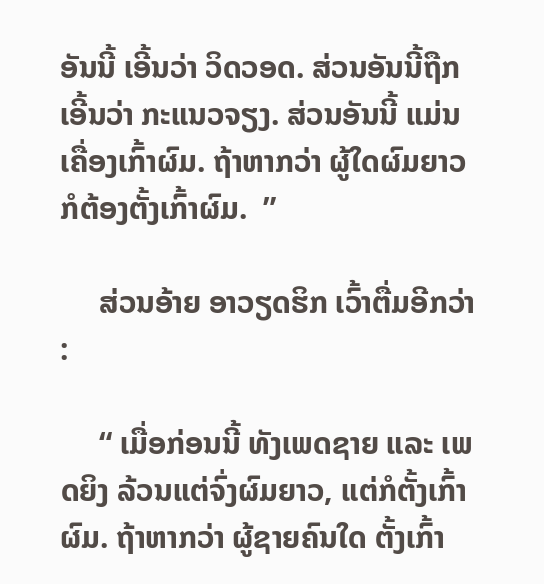ອັນນີ້ ເອີ້ນວ່າ ວິດວອດ. ສ່ວນອັນນີ້ຖືກເອີ້ນວ່າ ກະແນວຈຽງ. ສ່ວນອັນນີ້ ແມ່ນເຄື່ອງເກົ້າຜົມ. ຖ້າຫາກວ່າ ຜູ້ໃດຜົມຍາວກໍຕ້ອງຕັ້ງເກົ້າຜົມ.  ”

     ສ່ວນອ້າຍ ອາວຽດຮິກ ເວົ້າຕື່ມອີກວ່າ :

     “ ເມື່ອກ່ອນນີ້ ທັງເພດຊາຍ ແລະ ເພດຍິງ ລ້ວນແຕ່ຈົ່ງຜົມຍາວ, ແຕ່ກໍຕັ້ງເກົ້າຜົມ. ຖ້າຫາກວ່າ ຜູ້ຊາຍຄົນໃດ ຕັ້ງເກົ້າ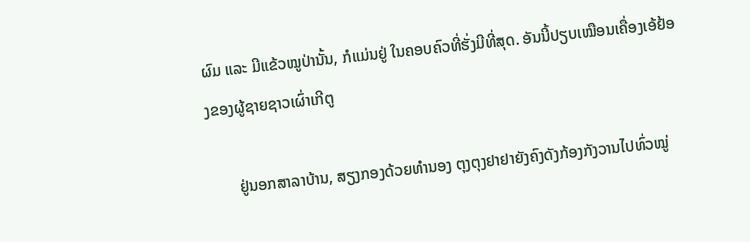ຜົມ ແລະ ມີແຂ້ວໝູປ່ານັ້ນ, ກໍແມ່ນຢູ່ ໃນຄອບຄົວທີ່ຮັ່ງມີທີ່ສຸດ. ອັນນີ້ປຽບເໝືອນເຄື່ອງເອ້ຢ້ອງຂອງຜູ້ຊາຍຊາວເຜົ່າເກີຕູ

       ຢູ່ນອກສາລາບ້ານ, ສຽງກອງດ້ວຍທຳນອງ ຕຸງຕຸງຢາຢາຍັງຄົງດັງກ້ອງກັງວານໄປທົ່ວໝູ່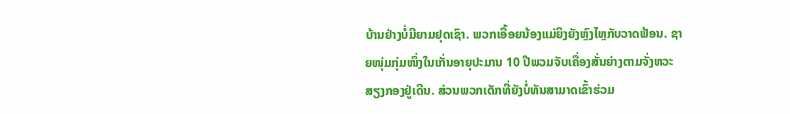ບ້ານຢ່າງບໍ່ມີຍາມຢຸດເຊົາ. ພວກເອື້ອຍນ້ອງແມ່ຍິງຍັງຫຼົງໄຫຼກັບວາດຟ້ອນ. ຊາຍໜຸ່ມກຸ່ມໜຶ່ງໃນເກັ່ນອາຍຸປະມານ 10 ປີພວມຈັບເຄື່ອງສັ່ນຍ່າງຕາມຈັ່ງຫວະສຽງກອງຢູ່ເດີນ. ສ່ວນພວກເດັກທີ່ຍັງບໍ່ທັນສາມາດເຂົ້າຮ່ວມ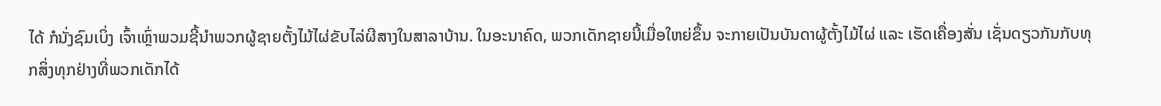ໄດ້ ກໍນັ່ງຊົມເບິ່ງ ເຈົ້າເຫຼົ່າພວມຊີ້ນຳພວກຜູ້ຊາຍຕັ້ງໄມ້ໄຜ່ຂັບໄລ່ຜີສາງໃນສາລາບ້ານ. ໃນອະນາຄົດ, ພວກເດັກຊາຍນີ້ເມື່ອໃຫຍ່ຂຶ້ນ ຈະກາຍເປັນບັນດາຜູ້ຕັ້ງໄມ້ໄຜ່ ແລະ ເຮັດເຄື່ອງສັ່ນ ເຊັ່ນດຽວກັນກັບທຸກສິ່ງທຸກຢ່າງທີ່ພວກເດັກໄດ້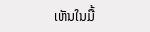ເຫັນໃນມື້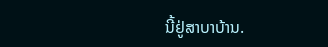ນີ້ຢູ່ສາບາບ້ານ.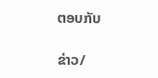ຕອບກັບ

ຂ່າວ/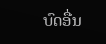ບົດອື່ນ